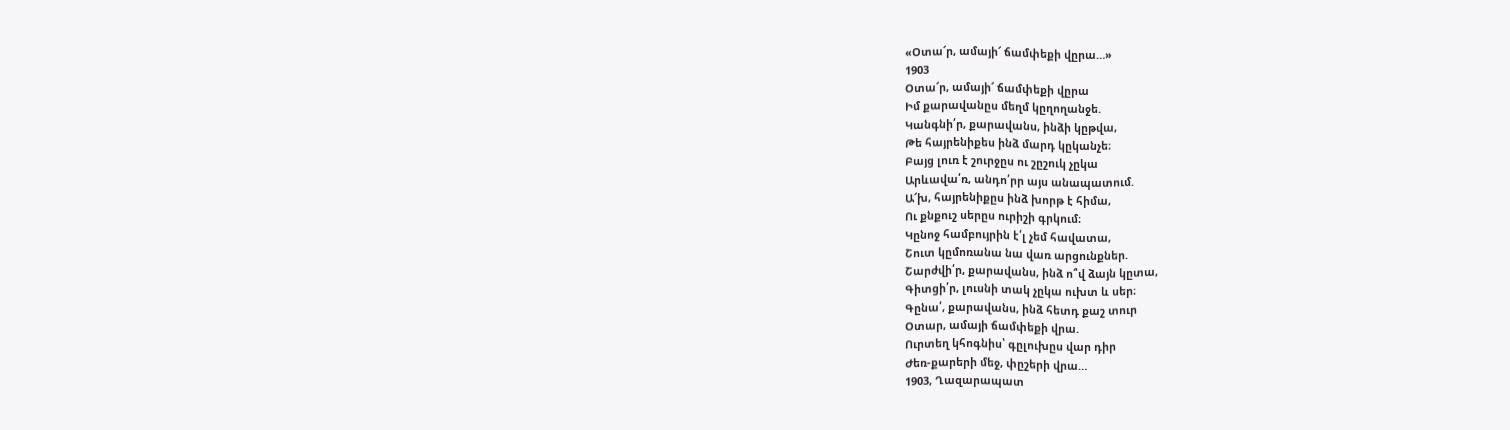«Օտա՜ր, ամայի՜ ճամփեքի վըրա…»
1903
Օտա՜ր, ամայի՜ ճամփեքի վըրա
Իմ քարավանըս մեղմ կըղողանջե.
Կանգնի՛ր, քարավանս, ինձի կըթվա,
Թե հայրենիքես ինձ մարդ կըկանչե։
Բայց լուռ է շուրջըս ու շըշուկ չըկա
Արևավա՛ռ, անդո՛րր այս անապատում.
Ա՜խ, հայրենիքըս ինձ խորթ է հիմա,
Ու քնքուշ սերըս ուրիշի գրկում։
Կընոջ համբույրին է՛լ չեմ հավատա,
Շուտ կըմոռանա նա վառ արցունքներ.
Շարժվի՛ր, քարավանս, ինձ ո՞վ ձայն կըտա,
Գիտցի՛ր, լուսնի տակ չըկա ուխտ և սեր։
Գընա՛, քարավանս, ինձ հետդ քաշ տուր
Օտար, ամայի ճամփեքի վրա.
Ուրտեղ կհոգնիս՝ գըլուխըս վար դիր
Ժեռ-քարերի մեջ, փըշերի վրա…
1903, Ղազարապատ